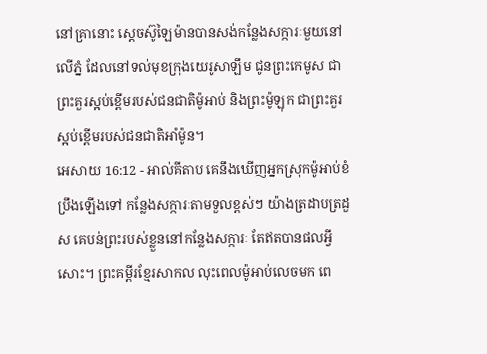នៅគ្រានោះ ស្តេចស៊ូឡៃម៉ានបានសង់កន្លែងសក្ការៈមួយនៅលើភ្នំ ដែលនៅទល់មុខក្រុងយេរូសាឡឹម ជូនព្រះកេមូស ជាព្រះគួរស្អប់ខ្ពើមរបស់ជនជាតិម៉ូអាប់ និងព្រះម៉ូឡុក ជាព្រះគួរស្អប់ខ្ពើមរបស់ជនជាតិអាំម៉ូន។
អេសាយ 16:12 - អាល់គីតាប គេនឹងឃើញអ្នកស្រុកម៉ូអាប់ខំប្រឹងឡើងទៅ កន្លែងសក្ការៈតាមទួលខ្ពស់ៗ យ៉ាងត្រដាបត្រដួស គេបន់ព្រះរបស់ខ្លួននៅកន្លែងសក្ការៈ តែឥតបានផលអ្វីសោះ។ ព្រះគម្ពីរខ្មែរសាកល លុះពេលម៉ូអាប់លេចមក ពេ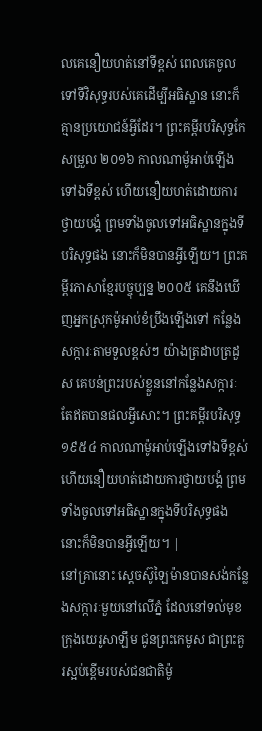លគេនឿយហត់នៅទីខ្ពស់ ពេលគេចូលទៅទីវិសុទ្ធរបស់គេដើម្បីអធិស្ឋាន នោះក៏គ្មានប្រយោជន៍អ្វីដែរ។ ព្រះគម្ពីរបរិសុទ្ធកែសម្រួល ២០១៦ កាលណាម៉ូអាប់ឡើងទៅឯទីខ្ពស់ ហើយនឿយហត់ដោយការថ្វាយបង្គំ ព្រមទាំងចូលទៅអធិស្ឋានក្នុងទីបរិសុទ្ធផង នោះក៏មិនបានអ្វីឡើយ។ ព្រះគម្ពីរភាសាខ្មែរបច្ចុប្បន្ន ២០០៥ គេនឹងឃើញអ្នកស្រុកម៉ូអាប់ខំប្រឹងឡើងទៅ កន្លែងសក្ការៈតាមទួលខ្ពស់ៗ យ៉ាងត្រដាបត្រដួស គេបន់ព្រះរបស់ខ្លួននៅកន្លែងសក្ការៈ តែឥតបានផលអ្វីសោះ។ ព្រះគម្ពីរបរិសុទ្ធ ១៩៥៤ កាលណាម៉ូអាប់ឡើងទៅឯទីខ្ពស់ ហើយនឿយហត់ដោយការថ្វាយបង្គំ ព្រមទាំងចូលទៅអធិស្ឋានក្នុងទីបរិសុទ្ធផង នោះក៏មិនបានអ្វីឡើយ។ |
នៅគ្រានោះ ស្តេចស៊ូឡៃម៉ានបានសង់កន្លែងសក្ការៈមួយនៅលើភ្នំ ដែលនៅទល់មុខក្រុងយេរូសាឡឹម ជូនព្រះកេមូស ជាព្រះគួរស្អប់ខ្ពើមរបស់ជនជាតិម៉ូ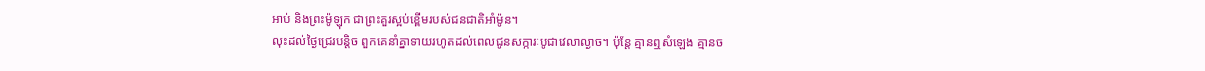អាប់ និងព្រះម៉ូឡុក ជាព្រះគួរស្អប់ខ្ពើមរបស់ជនជាតិអាំម៉ូន។
លុះដល់ថ្ងៃជ្រេរបន្តិច ពួកគេនាំគ្នាទាយរហូតដល់ពេលជូនសក្ការៈបូជាវេលាល្ងាច។ ប៉ុន្តែ គ្មានឮសំឡេង គ្មានច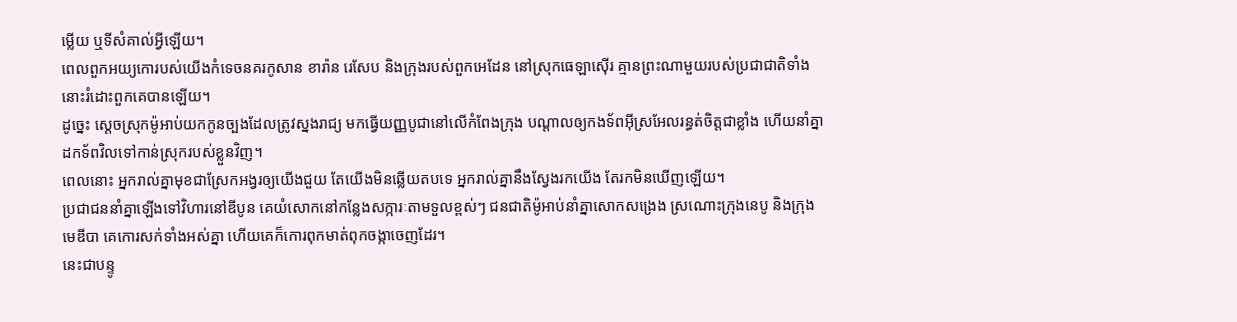ម្លើយ ឬទីសំគាល់អ្វីឡើយ។
ពេលពួកអយ្យកោរបស់យើងកំទេចនគរកូសាន ខារ៉ាន រេសែប និងក្រុងរបស់ពួកអេដែន នៅស្រុកធេឡាស៊ើរ គ្មានព្រះណាមួយរបស់ប្រជាជាតិទាំងនោះរំដោះពួកគេបានឡើយ។
ដូច្នេះ ស្តេចស្រុកម៉ូអាប់យកកូនច្បងដែលត្រូវស្នងរាជ្យ មកធ្វើយញ្ញបូជានៅលើកំពែងក្រុង បណ្តាលឲ្យកងទ័ពអ៊ីស្រអែលរន្ធត់ចិត្តជាខ្លាំង ហើយនាំគ្នាដកទ័ពវិលទៅកាន់ស្រុករបស់ខ្លួនវិញ។
ពេលនោះ អ្នករាល់គ្នាមុខជាស្រែកអង្វរឲ្យយើងជួយ តែយើងមិនឆ្លើយតបទេ អ្នករាល់គ្នានឹងស្វែងរកយើង តែរកមិនឃើញឡើយ។
ប្រជាជននាំគ្នាឡើងទៅវិហារនៅឌីបូន គេយំសោកនៅកន្លែងសក្ការៈតាមទួលខ្ពស់ៗ ជនជាតិម៉ូអាប់នាំគ្នាសោកសង្រេង ស្រណោះក្រុងនេបូ និងក្រុងមេឌីបា គេកោរសក់ទាំងអស់គ្នា ហើយគេក៏កោរពុកមាត់ពុកចង្កាចេញដែរ។
នេះជាបន្ទូ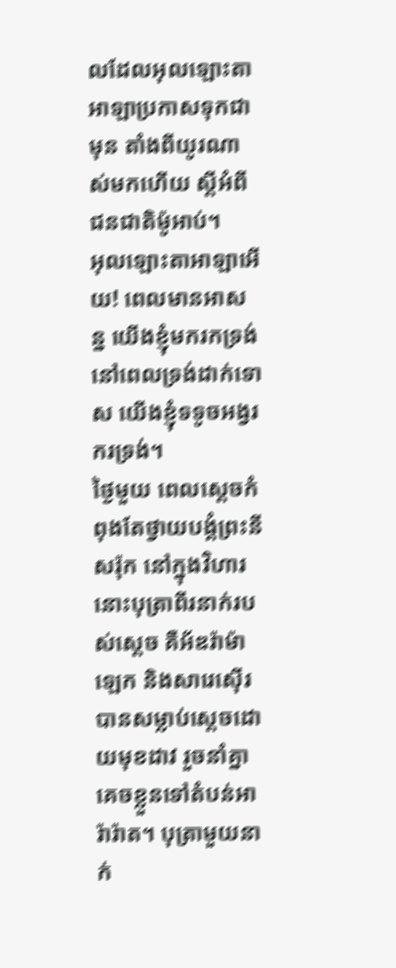លដែលអុលឡោះតាអាឡាប្រកាសទុកជាមុន តាំងពីយូរណាស់មកហើយ ស្ដីអំពីជនជាតិម៉ូអាប់។
អុលឡោះតាអាឡាអើយ! ពេលមានអាសន្ន យើងខ្ញុំមករកទ្រង់ នៅពេលទ្រង់ដាក់ទោស យើងខ្ញុំទទូចអង្វរករទ្រង់។
ថ្ងៃមួយ ពេលស្ដេចកំពុងតែថ្វាយបង្គំព្រះនីសរ៉ុក នៅក្នុងវិហារ នោះបុត្រាពីរនាក់របស់ស្ដេច គឺអ័ឌរ៉ាម៉ាឡេក និងសារេស៊ើរ បានសម្លាប់ស្ដេចដោយមុខដាវ រួចនាំគ្នាគេចខ្លួនទៅតំបន់អារ៉ារ៉ាត។ បុត្រាមួយនាក់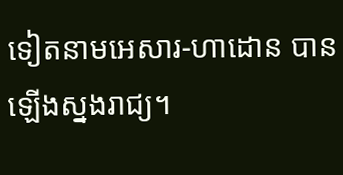ទៀតនាមអេសារ-ហាដោន បានឡើងស្នងរាជ្យ។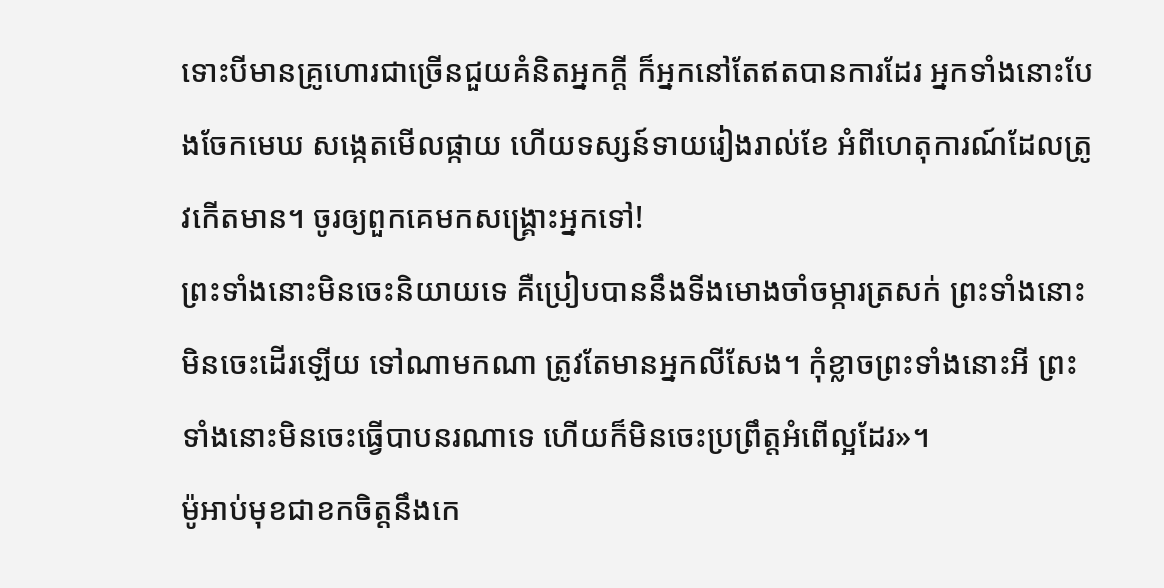ទោះបីមានគ្រូហោរជាច្រើនជួយគំនិតអ្នកក្ដី ក៏អ្នកនៅតែឥតបានការដែរ អ្នកទាំងនោះបែងចែកមេឃ សង្កេតមើលផ្កាយ ហើយទស្សន៍ទាយរៀងរាល់ខែ អំពីហេតុការណ៍ដែលត្រូវកើតមាន។ ចូរឲ្យពួកគេមកសង្គ្រោះអ្នកទៅ!
ព្រះទាំងនោះមិនចេះនិយាយទេ គឺប្រៀបបាននឹងទីងមោងចាំចម្ការត្រសក់ ព្រះទាំងនោះមិនចេះដើរឡើយ ទៅណាមកណា ត្រូវតែមានអ្នកលីសែង។ កុំខ្លាចព្រះទាំងនោះអី ព្រះទាំងនោះមិនចេះធ្វើបាបនរណាទេ ហើយក៏មិនចេះប្រព្រឹត្តអំពើល្អដែរ»។
ម៉ូអាប់មុខជាខកចិត្តនឹងកេ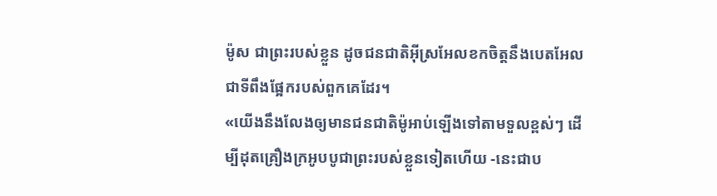ម៉ូស ជាព្រះរបស់ខ្លួន ដូចជនជាតិអ៊ីស្រអែលខកចិត្តនឹងបេតអែល ជាទីពឹងផ្អែករបស់ពួកគេដែរ។
«យើងនឹងលែងឲ្យមានជនជាតិម៉ូអាប់ឡើងទៅតាមទួលខ្ពស់ៗ ដើម្បីដុតគ្រឿងក្រអូបបូជាព្រះរបស់ខ្លួនទៀតហើយ -នេះជាប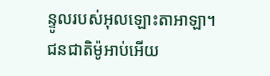ន្ទូលរបស់អុលឡោះតាអាឡា។
ជនជាតិម៉ូអាប់អើយ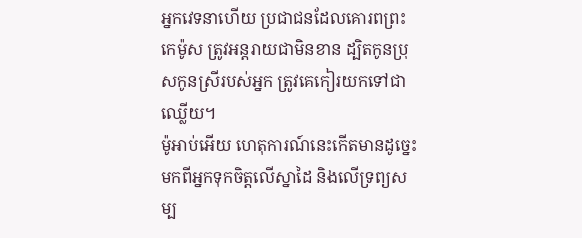អ្នកវេទនាហើយ ប្រជាជនដែលគោរពព្រះកេម៉ូស ត្រូវអន្តរាយជាមិនខាន ដ្បិតកូនប្រុសកូនស្រីរបស់អ្នក ត្រូវគេកៀរយកទៅជាឈ្លើយ។
ម៉ូអាប់អើយ ហេតុការណ៍នេះកើតមានដូច្នេះ មកពីអ្នកទុកចិត្តលើស្នាដៃ និងលើទ្រព្យសម្ប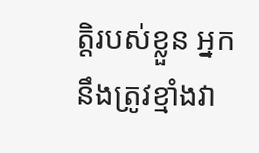ត្តិរបស់ខ្លួន អ្នកនឹងត្រូវខ្មាំងវា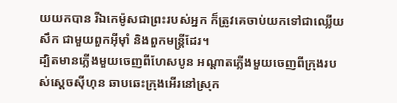យយកបាន រីឯកេម៉ូសជាព្រះរបស់អ្នក ក៏ត្រូវគេចាប់យកទៅជាឈ្លើយសឹក ជាមួយពួកអ៊ីមុាំ និងពួកមន្ត្រីដែរ។
ដ្បិតមានភ្លើងមួយចេញពីហែសបូន អណ្តាតភ្លើងមួយចេញពីក្រុងរបស់ស្តេចស៊ីហុន ឆាបឆេះក្រុងអើរនៅស្រុក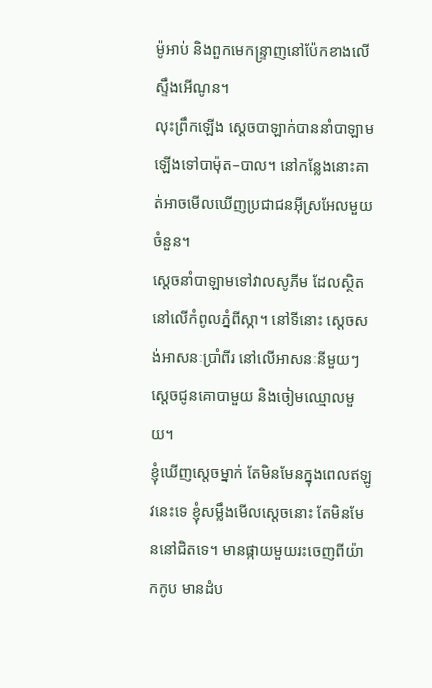ម៉ូអាប់ និងពួកមេកន្ទ្រាញនៅប៉ែកខាងលើស្ទឹងអើណូន។
លុះព្រឹកឡើង ស្តេចបាឡាក់បាននាំបាឡាមឡើងទៅបាម៉ុត–បាល។ នៅកន្លែងនោះគាត់អាចមើលឃើញប្រជាជនអ៊ីស្រអែលមួយចំនួន។
ស្តេចនាំបាឡាមទៅវាលសូភីម ដែលស្ថិតនៅលើកំពូលភ្នំពីស្កា។ នៅទីនោះ ស្តេចសង់អាសនៈប្រាំពីរ នៅលើអាសនៈនីមួយៗ ស្តេចជូនគោបាមួយ និងចៀមឈ្មោលមួយ។
ខ្ញុំឃើញស្តេចម្នាក់ តែមិនមែនក្នុងពេលឥឡូវនេះទេ ខ្ញុំសម្លឹងមើលស្តេចនោះ តែមិនមែននៅជិតទេ។ មានផ្កាយមួយរះចេញពីយ៉ាកកូប មានដំប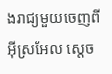ងរាជ្យមួយចេញពីអ៊ីស្រអែល ស្តេច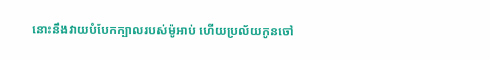នោះនឹងវាយបំបែកក្បាលរបស់ម៉ូអាប់ ហើយប្រល័យកូនចៅ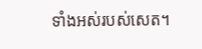ទាំងអស់របស់សេត។